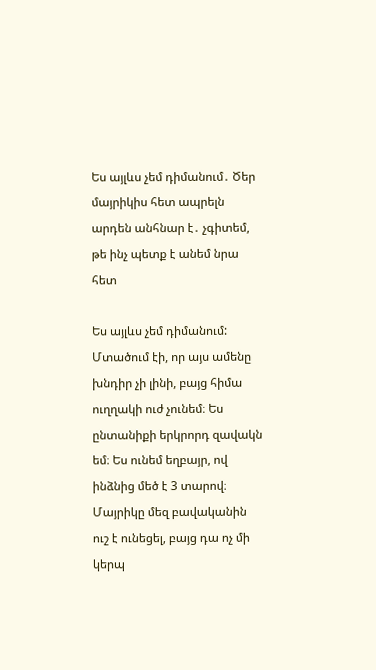Ես այլևս չեմ դիմանում․ Ծեր մայրիկիս հետ ապրելն արդեն անհնար է․ չգիտեմ, թե ինչ պետք է անեմ նրա հետ

Ես այլևս չեմ դիմանում: Մտածում էի, որ այս ամենը խնդիր չի լինի, բայց հիմա ուղղակի ուժ չունեմ։ Ես ընտանիքի երկրորդ զավակն եմ։ Ես ունեմ եղբայր, ով ինձնից մեծ է 3 տարով։ Մայրիկը մեզ բավականին ուշ է ունեցել, բայց դա ոչ մի կերպ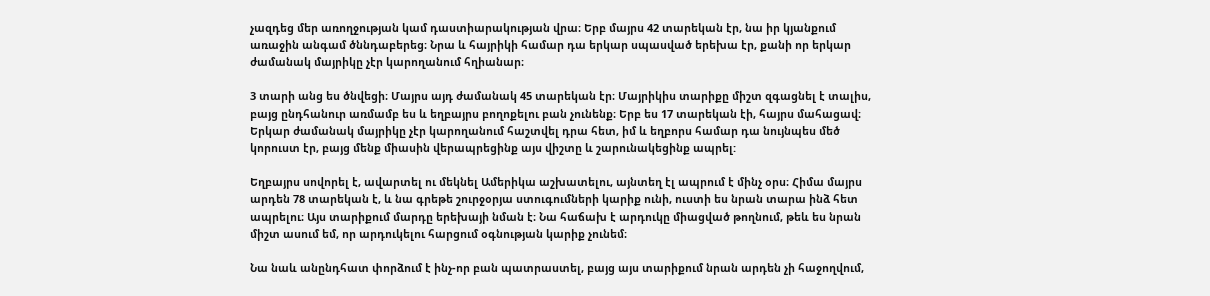չազդեց մեր առողջության կամ դաստիարակության վրա։ Երբ մայրս 42 տարեկան էր, նա իր կյանքում առաջին անգամ ծննդաբերեց։ Նրա և հայրիկի համար դա երկար սպասված երեխա էր, քանի որ երկար ժամանակ մայրիկը չէր կարողանում հղիանար։

3 տարի անց ես ծնվեցի։ Մայրս այդ ժամանակ 45 տարեկան էր։ Մայրիկիս տարիքը միշտ զգացնել է տալիս, բայց ընդհանուր առմամբ ես և եղբայրս բողոքելու բան չունենք։ Երբ ես 17 տարեկան էի, հայրս մահացավ։ Երկար ժամանակ մայրիկը չէր կարողանում հաշտվել դրա հետ, իմ և եղբորս համար դա նույնպես մեծ կորուստ էր, բայց մենք միասին վերապրեցինք այս վիշտը և շարունակեցինք ապրել:

Եղբայրս սովորել է, ավարտել ու մեկնել Ամերիկա աշխատելու, այնտեղ էլ ապրում է մինչ օրս։ Հիմա մայրս արդեն 78 տարեկան է, և նա գրեթե շուրջօրյա ստուգումների կարիք ունի, ուստի ես նրան տարա ինձ հետ ապրելու։ Այս տարիքում մարդը երեխայի նման է։ Նա հաճախ է արդուկը միացված թողնում, թեև ես նրան միշտ ասում եմ, որ արդուկելու հարցում օգնության կարիք չունեմ։

Նա նաև անընդհատ փորձում է ինչ-որ բան պատրաստել, բայց այս տարիքում նրան արդեն չի հաջողվում,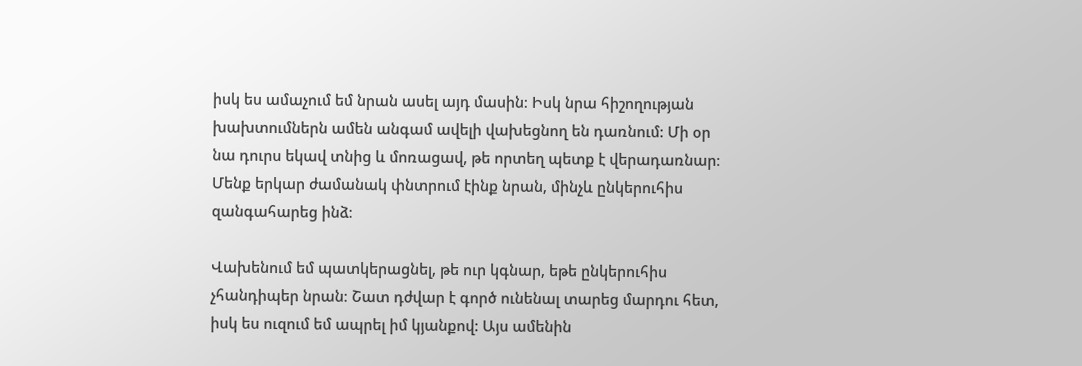իսկ ես ամաչում եմ նրան ասել այդ մասին։ Իսկ նրա հիշողության խախտումներն ամեն անգամ ավելի վախեցնող են դառնում: Մի օր նա դուրս եկավ տնից և մոռացավ, թե որտեղ պետք է վերադառնար։ Մենք երկար ժամանակ փնտրում էինք նրան, մինչև ընկերուհիս զանգահարեց ինձ։

Վախենում եմ պատկերացնել, թե ուր կգնար, եթե ընկերուհիս չհանդիպեր նրան։ Շատ դժվար է գործ ունենալ տարեց մարդու հետ, իսկ ես ուզում եմ ապրել իմ կյանքով: Այս ամենին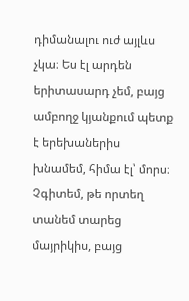դիմանալու ուժ այլևս չկա։ Ես էլ արդեն երիտասարդ չեմ, բայց ամբողջ կյանքում պետք է երեխաներիս խնամեմ, հիմա էլ՝ մորս։ Չգիտեմ, թե որտեղ տանեմ տարեց մայրիկիս, բայց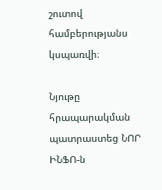շուտով համբերությանս կսպառվի։

Նյութը հրապարակման պատրաստեց ՆՈՐ ԻՆՖՈ-ն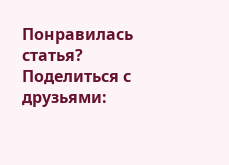Понравилась статья? Поделиться с друзьями: